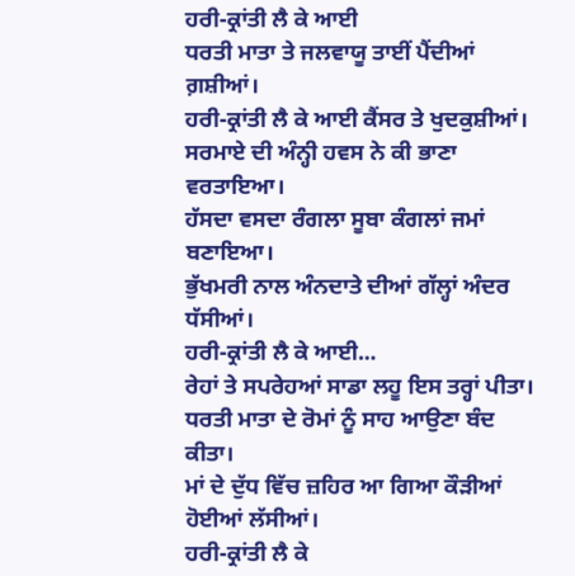ਹਰੀ-ਕ੍ਰਾਂਤੀ ਲੈ ਕੇ ਆਈ
ਧਰਤੀ ਮਾਤਾ ਤੇ ਜਲਵਾਯੂ ਤਾਈਂ ਪੈਂਦੀਆਂ ਗ਼ਸ਼ੀਆਂ।
ਹਰੀ-ਕ੍ਰਾਂਤੀ ਲੈ ਕੇ ਆਈ ਕੈਂਸਰ ਤੇ ਖੁਦਕੁਸ਼ੀਆਂ।
ਸਰਮਾਏ ਦੀ ਅੰਨ੍ਹੀ ਹਵਸ ਨੇ ਕੀ ਭਾਣਾ ਵਰਤਾਇਆ।
ਹੱਸਦਾ ਵਸਦਾ ਰੰਗਲਾ ਸੂਬਾ ਕੰਗਲਾਂ ਜਮਾਂ ਬਣਾਇਆ।
ਭੁੱਖਮਰੀ ਨਾਲ ਅੰਨਦਾਤੇ ਦੀਆਂ ਗੱਲ੍ਹਾਂ ਅੰਦਰ ਧੱਸੀਆਂ।
ਹਰੀ-ਕ੍ਰਾਂਤੀ ਲੈ ਕੇ ਆਈ...
ਰੇਹਾਂ ਤੇ ਸਪਰੇਹਆਂ ਸਾਡਾ ਲਹੂ ਇਸ ਤਰ੍ਹਾਂ ਪੀਤਾ।
ਧਰਤੀ ਮਾਤਾ ਦੇ ਰੋਮਾਂ ਨੂੰ ਸਾਹ ਆਉਣਾ ਬੰਦ ਕੀਤਾ।
ਮਾਂ ਦੇ ਦੁੱਧ ਵਿੱਚ ਜ਼ਹਿਰ ਆ ਗਿਆ ਕੌੜੀਆਂ ਹੋਈਆਂ ਲੱਸੀਆਂ।
ਹਰੀ-ਕ੍ਰਾਂਤੀ ਲੈ ਕੇ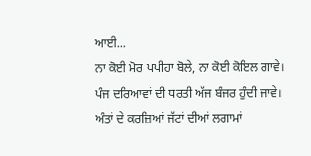ਆਈ...
ਨਾ ਕੋਈ ਮੋਰ ਪਪੀਹਾ ਬੋਲੇ, ਨਾ ਕੋਈ ਕੋਇਲ ਗਾਵੇ।
ਪੰਜ ਦਰਿਆਵਾਂ ਦੀ ਧਰਤੀ ਅੱਜ ਬੰਜਰ ਹੁੰਦੀ ਜਾਵੇ।
ਅੰਤਾਂ ਦੇ ਕਰਜ਼ਿਆਂ ਜੱਟਾਂ ਦੀਆਂ ਲਗਾਮਾਂ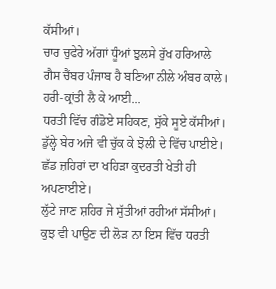ਕੱਸੀਆਂ।
ਚਾਰ ਚੁਫੇਰੇ ਅੱਗਾਂ ਧੂੰਆਂ ਝੁਲਸੇ ਰੁੱਖ ਹਰਿਆਲੇ
ਗੈਸ ਚੈਂਬਰ ਪੰਜਾਬ ਹੈ ਬਣਿਆ ਨੀਲੇ ਅੰਬਰ ਕਾਲੇ।
ਹਰੀ-ਕ੍ਰਾਂਤੀ ਲੈ ਕੇ ਆਈ...
ਧਰਤੀ ਵਿੱਚ ਗੰਡੋਏ ਸਹਿਕਣ, ਸੁੱਕੇ ਸੂਏ ਕੱਸੀਆਂ।
ਡੁੱਲ੍ਹੇ ਬੇਰ ਅਜੇ ਵੀ ਚੁੱਕ ਕੇ ਝੋਲੀ ਦੇ ਵਿੱਚ ਪਾਈਏ।
ਛੱਡ ਜ਼ਹਿਰਾਂ ਦਾ ਖਹਿੜਾ ਕੁਦਰਤੀ ਖੇਤੀ ਹੀ ਅਪਣਾਈਏ।
ਲੁੱਟੇ ਜਾਣ ਸ਼ਹਿਰ ਜੇ ਸੁੱਤੀਆਂ ਰਹੀਆਂ ਸੱਸੀਆਂ।
ਕੁਝ ਵੀ ਪਾਉਣ ਦੀ ਲੋੜ ਨਾ ਇਸ ਵਿੱਚ ਧਰਤੀ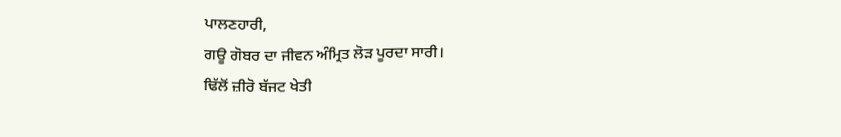ਪਾਲਣਹਾਰੀ,
ਗਊ ਗੋਬਰ ਦਾ ਜੀਵਨ ਅੰਮ੍ਰਿਤ ਲੋੜ ਪੂਰਦਾ ਸਾਰੀ।
ਢਿੱਲੋਂ ਜ਼ੀਰੋ ਬੱਜਟ ਖੇਤੀ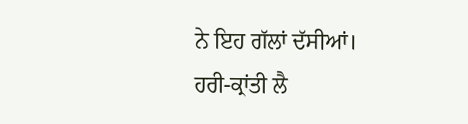ਨੇ ਇਹ ਗੱਲਾਂ ਦੱਸੀਆਂ।
ਹਰੀ-ਕ੍ਰਾਂਤੀ ਲੈ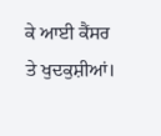ਕੇ ਆਈ ਕੈਂਸਰ ਤੇ ਖੁਦਕੁਸ਼ੀਆਂ।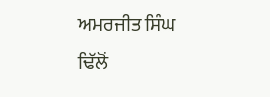ਅਮਰਜੀਤ ਸਿੰਘ ਢਿੱਲੋਂ